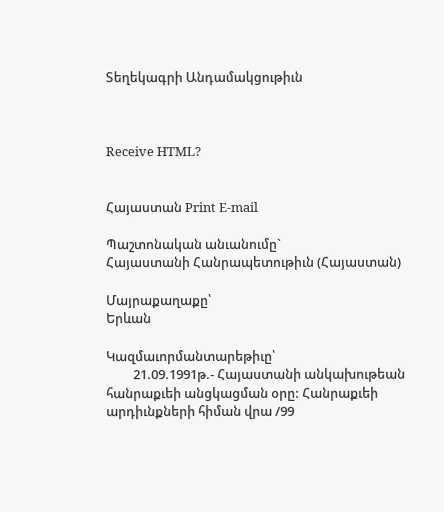Տեղեկագրի Անդամակցութիւն



Receive HTML?


Հայաստան Print E-mail

Պաշտոնական անւանումը`
Հայաստանի Հանրապետութիւն (Հայաստան)

Մայրաքաղաքը՝
Երևան

Կազմաւորմանտարեթիւը՝
         21.09.1991թ.- Հայաստանի անկախութեան հանրաքւեի անցկացման օրը: Հանրաքւեի արդիւնքների հիման վրա /99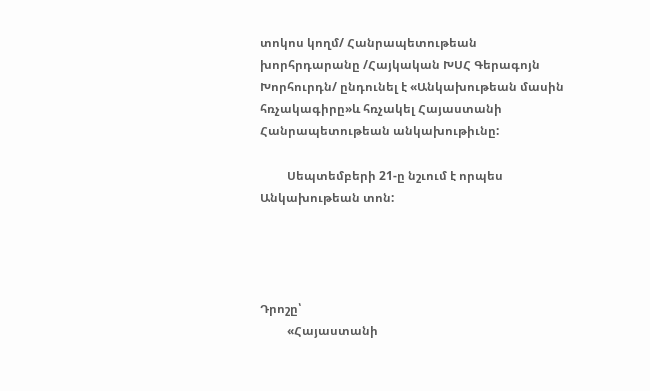տոկոս կողմ/ Հանրապետութեան խորհրդարանը /Հայկական ԽՍՀ Գերագոյն Խորհուրդն/ ընդունել է «Անկախութեան մասին հռչակագիրը»և հռչակել Հայաստանի Հանրապետութեան անկախութիւնը:

         Սեպտեմբերի 21-ը նշւում է որպես Անկախութեան տոն:




Դրոշը՝
         «Հայաստանի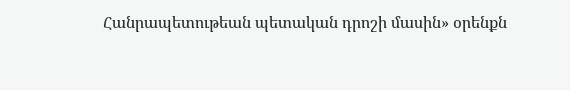Հանրապետութեան պետական դրոշի մասին» օրենքն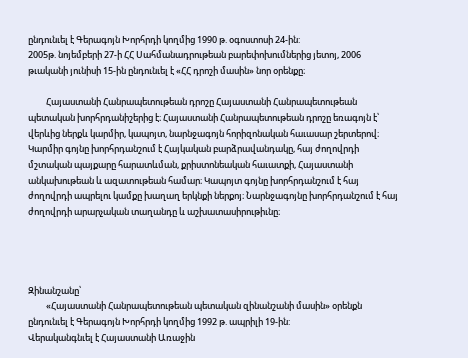ընդունւել է Գերագոյն Խորհրդի կողմից 1990 թ. օգոստոսի 24-ին:
2005թ. նոյեմբերի 27-ի ՀՀ Սահմանադրութեան բարեփոխումներից յետոյ, 2006 թւականի յունիսի 15-ին ընդունւել է «ՀՀ դրոշի մասին» նոր օրենքը։

         Հայաստանի Հանրապետութեան դրոշը Հայաստանի Հանրապետութեան պետական խորհրդանիշերից է։ Հայաստանի Հանրապետութեան դրոշը եռագոյն է՝ վերևից ներքև կարմիր, կապոյտ, նարնջագոյն հորիզոնական հաւասար շերտերով։ Կարմիր գոյնը խորհրդանշում է Հայկական բարձրավանդակը, հայ ժողովրդի մշտական պայքարը հարատևման, քրիստոնեական հաւատքի, Հայաստանի անկախութեան և ազատութեան համար։ Կապոյտ գոյնը խորհրդանշում է հայ ժողովրդի ապրելու կամքը խաղաղ երկնքի ներքոյ։ Նարնջագոյնը խորհրդանշում է հայ ժողովրդի արարչական տաղանդը և աշխատասիրութիւնը։




Զինանշանը՝
         «Հայաստանի Հանրապետութեան պետական զինանշանի մասին» օրենքն ընդունւել է Գերագոյն Խորհրդի կողմից 1992 թ. ապրիլի 19-ին:
Վերականգնւել է Հայաստանի Առաջին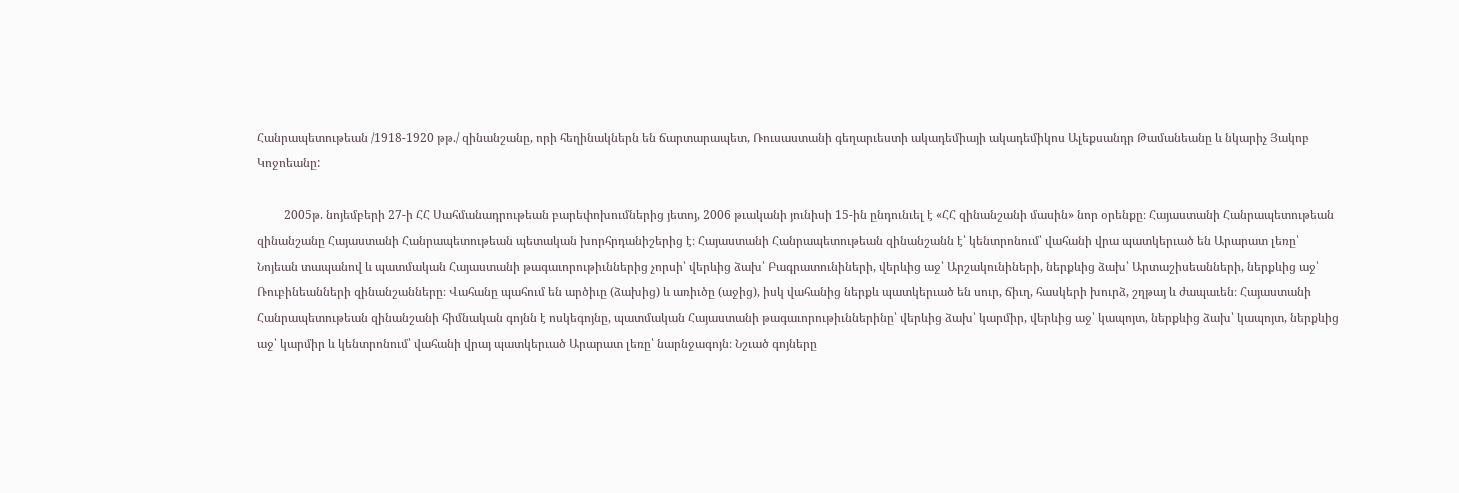Հանրապետութեան /1918-1920 թթ./ զինանշանը, որի հեղինակներն են ճարտարապետ, Ռուսաստանի գեղարւեստի ակադեմիայի ակադեմիկոս Ալեքսանդր Թամանեանը և նկարիչ Յակոբ Կոջոեանը:

         2005թ. նոյեմբերի 27-ի ՀՀ Սահմանադրութեան բարեփոխումներից յետոյ, 2006 թւականի յունիսի 15-ին ընդունւել է «ՀՀ զինանշանի մասին» նոր օրենքը։ Հայաստանի Հանրապետութեան զինանշանը Հայաստանի Հանրապետութեան պետական խորհրդանիշերից է։ Հայաստանի Հանրապետութեան զինանշանն է՝ կենտրոնում՝ վահանի վրա պատկերւած են Արարատ լեռը՝ Նոյեան տապանով և պատմական Հայաստանի թագաւորութիւններից չորսի՝ վերևից ձախ՝ Բագրատունիների, վերևից աջ՝ Արշակունիների, ներքևից ձախ՝ Արտաշիսեանների, ներքևից աջ՝ Ռուբինեանների զինանշանները։ Վահանը պահում են արծիւը (ձախից) և առիւծը (աջից), իսկ վահանից ներքև պատկերւած են սուր, ճիւղ, հասկերի խուրձ, շղթայ և ժապաւեն։ Հայաստանի Հանրապետութեան զինանշանի հիմնական գոյնն է ոսկեգոյնը, պատմական Հայաստանի թագաւորութիւններինը՝ վերևից ձախ՝ կարմիր, վերևից աջ՝ կապոյտ, ներքևից ձախ՝ կապոյտ, ներքևից աջ՝ կարմիր և կենտրոնում՝ վահանի վրայ պատկերւած Արարատ լեռը՝ նարնջագոյն։ Նշւած գոյները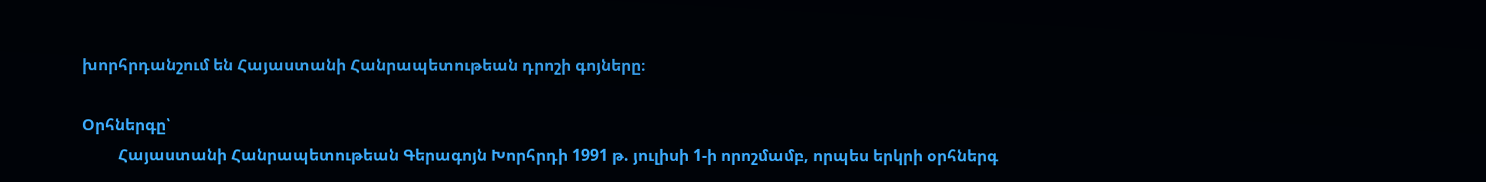խորհրդանշում են Հայաստանի Հանրապետութեան դրոշի գոյները։

Օրհներգը՝
         Հայաստանի Հանրապետութեան Գերագոյն Խորհրդի 1991 թ. յուլիսի 1-ի որոշմամբ, որպես երկրի օրհներգ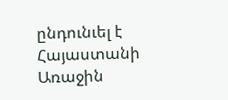ընդունւել է Հայաստանի Առաջին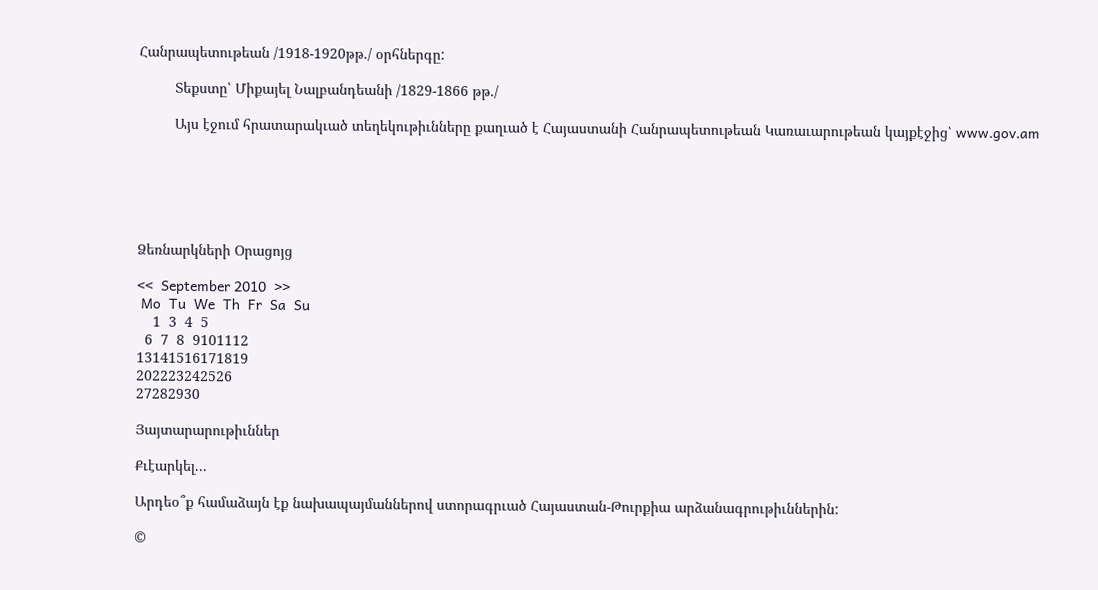Հանրապետութեան /1918-1920թթ./ օրհներգը:

         Տեքստը՝ Միքայել Նալբանդեանի /1829-1866 թթ./

         Այս էջում հրատարակւած տեղեկութիւնները քաղւած է Հայաստանի Հանրապետութեան Կառաւարութեան կայքէջից՝ www.gov.am






Ձեռնարկների Օրացոյց

<<  September 2010  >>
 Mo  Tu  We  Th  Fr  Sa  Su
    1  3  4  5
  6  7  8  9101112
13141516171819
202223242526
27282930

Յայտարարութիւններ

Քւէարկել...

Արդեօ՞ք համաձայն էք նախապայմաններով ստորագրւած Հայաստան-Թուրքիա արձանագրութիւններին:

©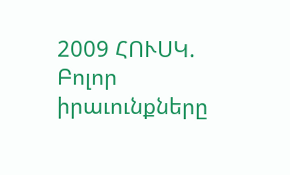2009 ՀՈՒՍԿ. Բոլոր իրաւունքները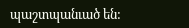պաշտպանւած են: